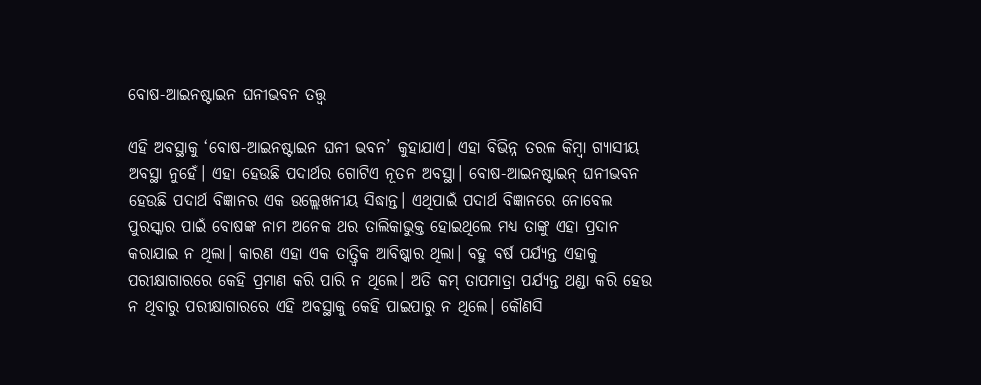ବୋଷ-ଆଇନଷ୍ଟାଇନ ଘନୀଭବନ ତତ୍ତ୍ୱ

ଏହି ଅବସ୍ଥାକୁ ‘ବୋଷ-ଆଇନଷ୍ଟାଇନ ଘନୀ ଭବନ’ କୁହାଯାଏ। ଏହା ବିଭିନ୍ନ ତରଳ କିମ୍ବା ଗ୍ୟାସୀୟ ଅବସ୍ଥା ନୁହେଁ। ଏହା ହେଉଛି ପଦାର୍ଥର ଗୋଟିଏ ନୂତନ ଅବସ୍ଥା। ବୋଷ-ଆଇନଷ୍ଟାଇନ୍‌ ଘନୀଭବନ ହେଉଛି ପଦାର୍ଥ ବିଜ୍ଞାନର ଏକ ଉଲ୍ଲେଖନୀୟ ସିଦ୍ଧାନ୍ତ। ଏଥିପାଇଁ ପଦାର୍ଥ ବିଜ୍ଞାନରେ ନୋବେଲ ପୁରସ୍କାର ପାଇଁ ବୋଷଙ୍କ ନାମ ଅନେକ ଥର ତାଲିକାଭୁକ୍ତ ହୋଇଥିଲେ ମଧ୍ୟ ତାଙ୍କୁ ଏହା ପ୍ରଦାନ କରାଯାଇ ନ ଥିଲା। କାରଣ ଏହା ଏକ ତାତ୍ତ୍ୱିକ ଆବିଷ୍କାର ଥିଲା। ବହୁ ବର୍ଷ ପର୍ଯ୍ୟନ୍ତ ଏହାକୁ ପରୀକ୍ଷାଗାରରେ କେହି ପ୍ରମାଣ କରି ପାରି ନ ଥିଲେ। ଅତି କମ୍‌ ତାପମାତ୍ରା ପର୍ଯ୍ୟନ୍ତ ଥଣ୍ଡା କରି ହେଉ ନ ଥିବାରୁ ପରୀକ୍ଷାଗାରରେ ଏହି ଅବସ୍ଥାକୁ କେହି ପାଇପାରୁ ନ ଥିଲେ। କୌଣସି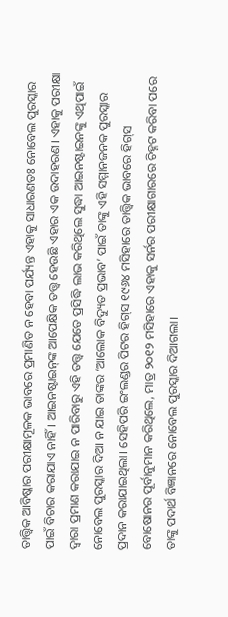ତାତ୍ତ୍ୱିକ ଆବିଷ୍କାର ପରୀକ୍ଷାମୂଳକ ଭାବରେ ପ୍ରମାଣିତ ନ ହେବା ପର୍ଯ୍ୟନ୍ତ ଏହାକୁ ସାଧାରଣତଃ ନୋବେଲ ପୁରସ୍କାର ପାଇଁ ବିଚାର କରାଯାଏ ନାହିଁ। ଆଇନଷ୍ଟାଇନ୍‌ଙ୍କ ଆପେକ୍ଷିକ ତତ୍ତ୍ୱ ହେଉଛି ଏହାର ଏକ ଉଦାହରଣ। ଏହାକୁ ପରୀକ୍ଷା ଦ୍ୱାରା ପ୍ରମାଣ କରାଯାଇ ନ ପାରିବାରୁ ଏହି ତତ୍ତ୍ୱ ଯେତେ ପ୍ରସିଦ୍ଧି ଲାଭ କରିଥିଲେ ସୁଦ୍ଧା ଆଇନଷ୍ଟାଇନଙ୍କୁ ଏଥିପାଇଁ ନୋବେଲ ପୁରସ୍କାର ଦିଆ ନ ଯାଇ ତାଙ୍କର ‘ଆଲୋକ ବିଦ୍ୟୁତ ପ୍ରଭାବ’ ପାଇଁ ତାଙ୍କୁ ଏହି ସମ୍ମାନଜନକ ପୁରସ୍କାର ପ୍ରଦାନ କରାଯାଇଥିଲା। ସେହିପରି ଇଂଲଣ୍ଡର ପିଟର ହିଗ୍‌ସ ୧୯୬୪ ମସିହାରେ ତାତ୍ତ୍ୱିକ ଭାବରେ ହିଗ୍‌ସ ବୋଷୋନର ପୂର୍ବାନୁମାନ କରିଥିଲେ, ମାତ୍ର ୨୦୧୨ ମସିହାରେ ଏହାକୁ ସର୍ନର ପରୀକ୍ଷାଗାରରେ ଚିହ୍ନଟ କରିବା ପରେ ତାଙ୍କୁ ପଦାର୍ଥ ବିଜ୍ଞାନରେ ନୋବେଲ ପୁରସ୍କାର ଦିଆଗଲା।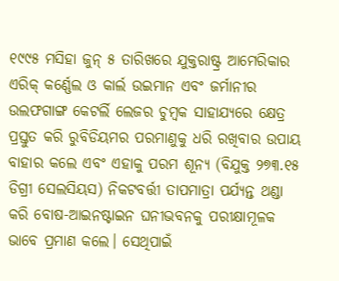୧୯୯୫ ମସିହା ଜୁନ୍‌ ୫ ତାରିଖରେ ଯୁକ୍ତରାଷ୍ଟ୍ର ଆମେରିକାର ଏରିକ୍‌ କର୍ଣ୍ଣେଲ ଓ କାର୍ଲ ଉଇମାନ ଏବଂ ଜର୍ମାନୀର ଉଲଫଗାଙ୍ଗ କେଟର୍ଲି ଲେଜର ଚୁମ୍ବକ ସାହାଯ୍ୟରେ କ୍ଷେତ୍ର ପ୍ରସ୍ତୁତ କରି ରୁବିଡିୟମର ପରମାଣୁକୁ ଧରି ରଖିବାର ଉପାୟ ବାହାର କଲେ ଏବଂ ଏହାକୁ ପରମ ଶୂନ୍ୟ (ବିଯୁକ୍ତ ୨୭୩.୧୫ ଡିଗ୍ରୀ ସେଲସିୟସ) ନିକଟବର୍ତ୍ତୀ ତାପମାତ୍ରା ପର୍ଯ୍ୟନ୍ତ ଥଣ୍ଡା କରି ବୋଷ-ଆଇନଷ୍ଟାଇନ ଘନୀଭବନକୁ ପରୀକ୍ଷାମୂଳକ ଭାବେ ପ୍ରମାଣ କଲେ। ସେଥିପାଇଁ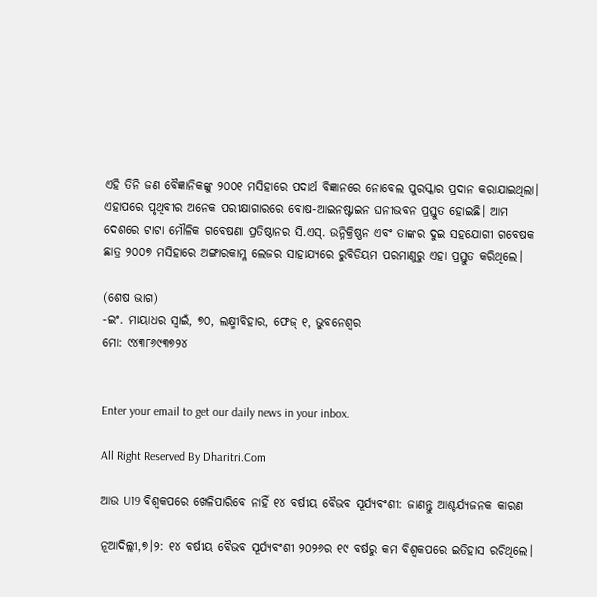ଏହି ତିନି ଜଣ ବୈଜ୍ଞାନିକଙ୍କୁ ୨୦୦୧ ମସିହାରେ ପଦାର୍ଥ ବିଜ୍ଞାନରେ ନୋବେଲ ପୁରସ୍କାର ପ୍ରଦାନ କରାଯାଇଥିଲା।
ଏହାପରେ ପୃଥିବୀର ଅନେକ ପରୀକ୍ଷାଗାରରେ ବୋଷ-ଆଇନଷ୍ଟାଇନ ଘନୀଭବନ ପ୍ରସ୍ତୁତ ହୋଇଛି। ଆମ ଦେଶରେ ଟାଟା ମୌଳିକ ଗବେଷଣା ପ୍ରତିଷ୍ଠାନର ସି.ଏସ୍‌. ଉନ୍ନିକ୍ରିଷ୍ଣନ ଏବଂ ତାଙ୍କର ଦୁଇ ସହଯୋଗୀ ଗବେଷକ ଛାତ୍ର ୨୦୦୭ ମସିହାରେ ଅଙ୍ଗାରକାମ୍ଳ ଲେଜର ସାହାଯ୍ୟରେ ରୁବିଡିୟମ ପରମାଣୁରୁ ଏହା ପ୍ରସ୍ତୁତ କରିଥିଲେ।

(ଶେଷ ଭାଗ)
-ଇଂ. ମାୟାଧର ସ୍ବାଇଁ, ୭୦, ଲକ୍ଷ୍ମୀବିହାର, ଫେଜ୍‌ ୧, ଭୁବନେଶ୍ୱର
ମୋ: ୯୪୩୮୬୯୩୭୨୪


Enter your email to get our daily news in your inbox.

All Right Reserved By Dharitri.Com

ଆଉ U19 ବିଶ୍ୱକପରେ ଖେଳିପାରିବେ ନାହିଁ ୧୪ ବର୍ଷୀୟ ବୈଭବ ସୂର୍ଯ୍ୟବଂଶୀ: ଜାଣନ୍ତୁ ଆଶ୍ଚର୍ଯ୍ୟଜନକ କାରଣ

ନୂଆଦିଲ୍ଲୀ,୭।୨: ୧୪ ବର୍ଷୀୟ ବୈଭବ ସୂର୍ଯ୍ୟବଂଶୀ ୨୦୨୬ର ୧୯ ବର୍ଷରୁ କମ ବିଶ୍ୱକପରେ ଇତିହାସ ରଚିଥିଲେ।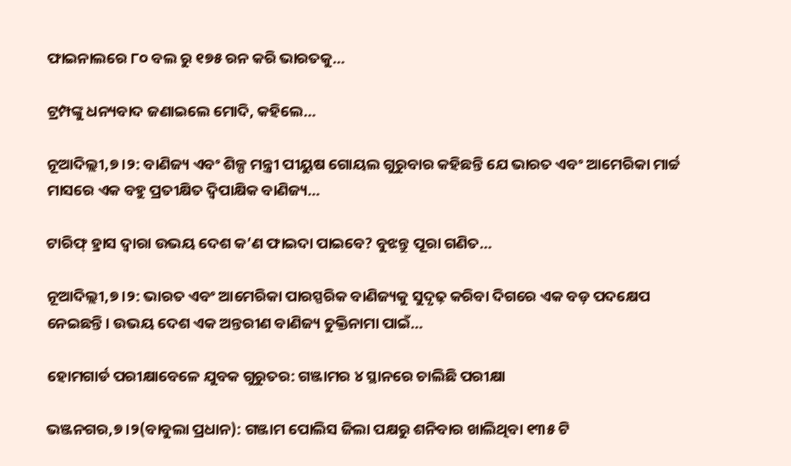ଫାଇନାଲରେ ୮୦ ବଲ ରୁ ୧୭୫ ରନ କରି ଭାରତକୁ…

ଟ୍ରମ୍ପଙ୍କୁ ଧନ୍ୟବାଦ ଜଣାଇଲେ ମୋଦି, କହିଲେ…

ନୂଆଦିଲ୍ଲୀ,୭।୨: ବାଣିଜ୍ୟ ଏବଂ ଶିଳ୍ପ ମନ୍ତ୍ରୀ ପୀୟୁଷ ଗୋୟଲ ଗୁରୁବାର କହିଛନ୍ତି ଯେ ଭାରତ ଏବଂ ଆମେରିକା ମାର୍ଚ୍ଚ ମାସରେ ଏକ ବହୁ ପ୍ରତୀକ୍ଷିତ ଦ୍ୱିପାକ୍ଷିକ ବାଣିଜ୍ୟ…

ଟାରିଫ୍‌ ହ୍ରାସ ଦ୍ୱାରା ଉଭୟ ଦେଶ କ’ଣ ଫାଇଦା ପାଇବେ? ବୁଝନ୍ତୁ ପୂରା ଗଣିତ…

ନୂଆଦିଲ୍ଲୀ,୭।୨: ଭାରତ ଏବଂ ଆମେରିକା ପାରସ୍ପରିକ ବାଣିଜ୍ୟକୁ ସୁଦୃଢ଼ କରିବା ଦିଗରେ ଏକ ବଡ଼ ପଦକ୍ଷେପ ନେଇଛନ୍ତି। ଉଭୟ ଦେଶ ଏକ ଅନ୍ତରୀଣ ବାଣିଜ୍ୟ ଚୁକ୍ତିନାମା ପାଇଁ…

ହୋମଗାର୍ଡ ପରୀକ୍ଷାବେଳେ ଯୁବକ ଗୁରୁତର: ଗଞ୍ଜାମର ୪ ସ୍ଥାନରେ ଚାଲିଛି ପରୀକ୍ଷା

ଭଞ୍ଜନଗର,୭।୨(ବାବୁଲା ପ୍ରଧାନ): ଗଞ୍ଜାମ ପୋଲିସ ଜିଲା ପକ୍ଷରୁ ଶନିବାର ଖାଲିଥିବା ୧୩୫ ଟି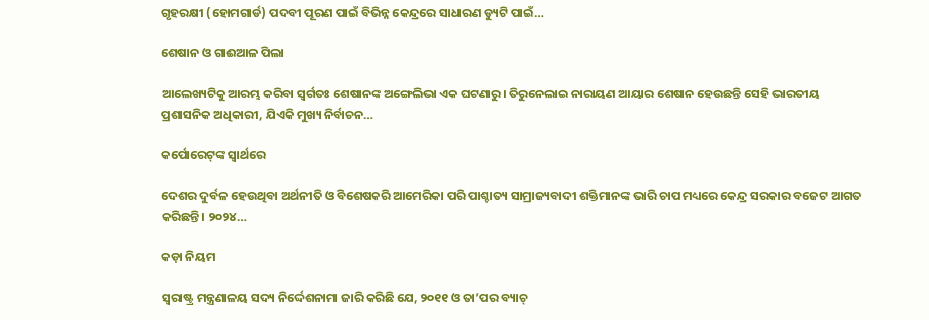ଗୃହରକ୍ଷୀ (ହୋମଗାର୍ଡ) ପଦବୀ ପୂରଣ ପାଇଁ ବିଭିନ୍ନ କେନ୍ଦ୍ରରେ ସାଧାରଣ ଡ୍ୟୁଟି ପାଇଁ…

ଶେଷାନ ଓ ଗାଈଆଳ ପିଲା

ଆଲେଖ୍ୟଟିକୁ ଆରମ୍ଭ କରିବା ସ୍ବର୍ଗତଃ ଶେଷାନଙ୍କ ଅଙ୍ଗେଲିଭା ଏକ ଘଟଣାରୁ। ତିରୁନେଲାଇ ନାରାୟଣ ଆୟାର ଶେଷାନ ହେଉଛନ୍ତି ସେହି ଭାରତୀୟ ପ୍ରଶାସନିକ ଅଧିକାରୀ, ଯିଏକି ମୁଖ୍ୟ ନିର୍ବାଚନ…

କର୍ପୋରେଟ୍‌ଙ୍କ ସ୍ବାର୍ଥରେ

ଦେଶର ଦୁର୍ବଳ ହେଉଥିବା ଅର୍ଥନୀତି ଓ ବିଶେଷକରି ଆମେରିକା ପରି ପାଶ୍ଚାତ୍ୟ ସାମ୍ରାଜ୍ୟବାଦୀ ଶକ୍ତିମାନଙ୍କ ଭାରି ଚାପ ମଧ୍ୟରେ କେନ୍ଦ୍ର ସରକାର ବଜେଟ ଆଗତ କରିଛନ୍ତି। ୨୦୨୪…

କଡ଼ା ନିୟମ

ସ୍ବରାଷ୍ଟ୍ର ମନ୍ତ୍ରଣାଳୟ ସଦ୍ୟ ନିର୍ଦ୍ଦେଶନାମା ଜାରି କରିଛି ଯେ, ୨୦୧୧ ଓ ତା’ପର ବ୍ୟାଚ୍‌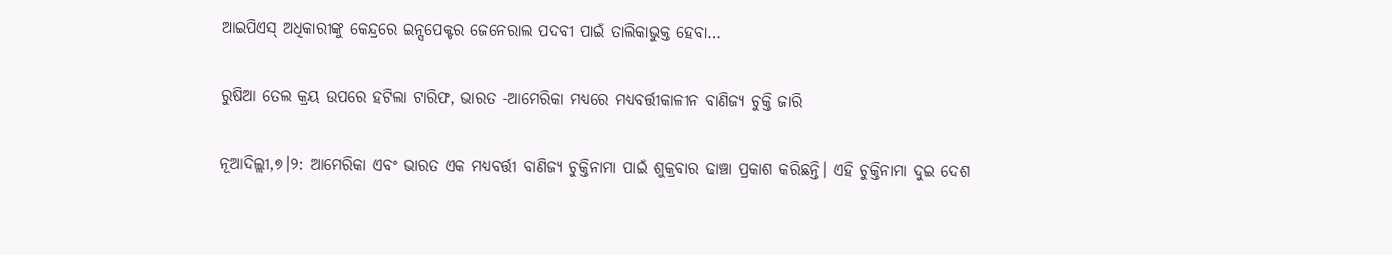ଆଇପିଏସ୍‌ ଅଧିକାରୀଙ୍କୁ କେନ୍ଦ୍ରରେ ଇନ୍ସପେକ୍ଟର ଜେନେରାଲ ପଦବୀ ପାଇଁ ତାଲିକାଭୁକ୍ତ ହେବା…

ରୁଷିଆ ତେଲ କ୍ରୟ ଉପରେ ହଟିଲା ଟାରିଫ, ଭାରତ -ଆମେରିକା ମଧ୍ୟରେ ମଧ୍ୟବର୍ତ୍ତୀକାଳୀନ ବାଣିଜ୍ୟ ଚୁକ୍ତି ଜାରି

ନୂଆଦିଲ୍ଲୀ,୭।୨: ଆମେରିକା ଏବଂ ଭାରତ ଏକ ମଧ୍ୟବର୍ତ୍ତୀ ବାଣିଜ୍ୟ ଚୁକ୍ତିନାମା ପାଇଁ ଶୁକ୍ରବାର ଢାଞ୍ଚା ପ୍ରକାଶ କରିଛନ୍ତି। ଏହି ଚୁକ୍ତିନାମା ଦୁଇ ଦେଶ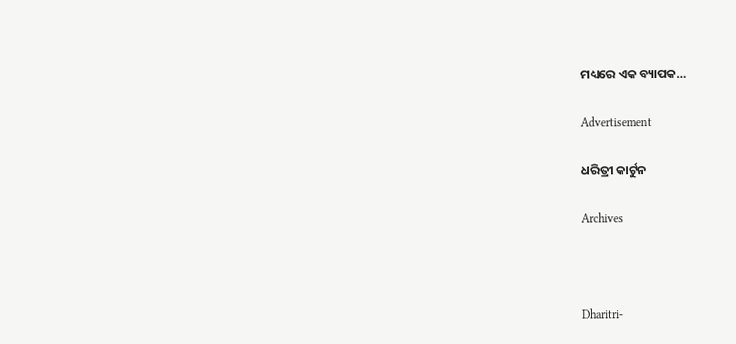ମଧ୍ୟରେ ଏକ ବ୍ୟାପକ…

Advertisement

ଧରିତ୍ରୀ କାର୍ଟୁନ

Archives



Dharitri-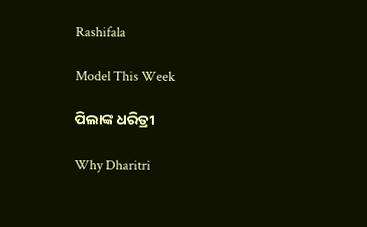Rashifala

Model This Week

ପିଲାଙ୍କ ଧରିତ୍ରୀ

Why Dharitri